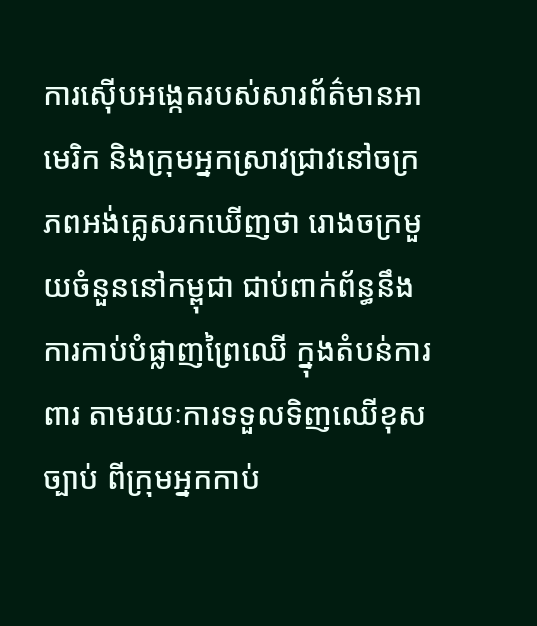ការស៊ើបអង្កេតរបស់សារព័ត៌មានអាមេរិក និងក្រុមអ្នកស្រាវជ្រាវនៅចក្រភពអង់គ្លេសរកឃើញថា រោងចក្រមួយចំនួននៅកម្ពុជា ជាប់ពាក់ព័ន្ធនឹងការកាប់បំផ្លាញព្រៃឈើ ក្នុងតំបន់ការពារ តាមរយៈការទទួលទិញឈើខុសច្បាប់ ពីក្រុមអ្នកកាប់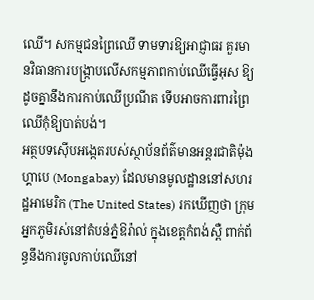ឈើ។ សកម្មជនព្រៃឈើ ទាមទារឱ្យអាជ្ញាធរ គួរមានវិធានការបង្ក្រាបលើសកម្មភាពកាប់ឈើធ្វើអុស ឱ្យដូចគ្នានឹងការកាប់ឈើប្រណីត ទើបអាចការពារព្រៃឈើកុំឱ្យបាត់បង់។
អត្ថបទស៊ើបអង្កេតរបស់ស្ថាប័នព័ត៌មានអន្តរជាតិម៉ុងហ្គាបេ (Mongabay) ដែលមានមូលដ្ឋាននៅសហរដ្ឋអាមេរិក (The United States) រកឃើញថា ក្រុមអ្នកភូមិរស់នៅតំបន់ភ្នំឱរ៉ាល់ ក្នុងខេត្តកំពង់ស្ពឺ ពាក់ព័ន្ធនឹងការចូលកាប់ឈើនៅ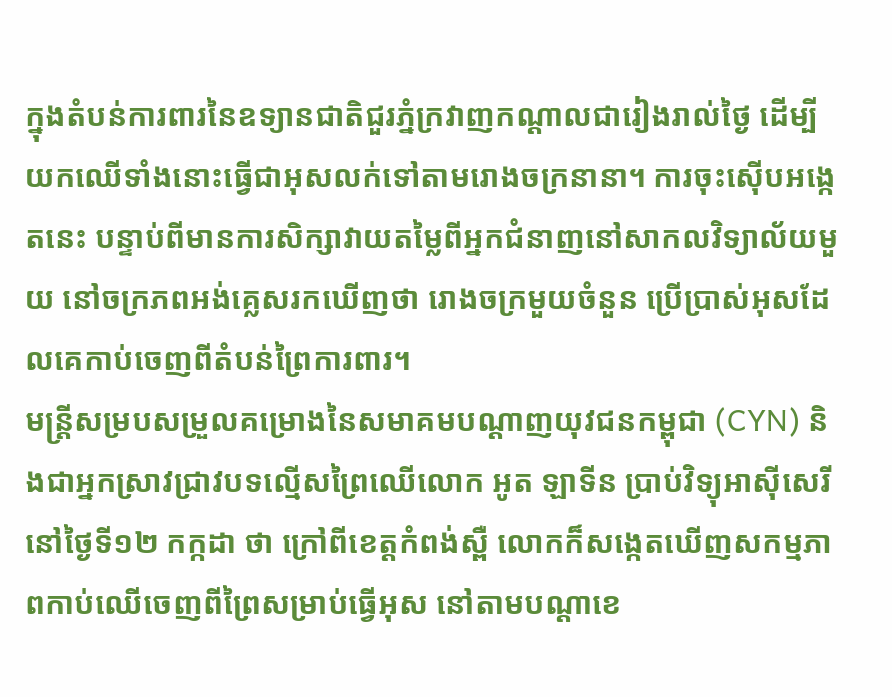ក្នុងតំបន់ការពារនៃឧទ្យានជាតិជួរភ្នំក្រវាញកណ្ដាលជារៀងរាល់ថ្ងៃ ដើម្បីយកឈើទាំងនោះធ្វើជាអុសលក់ទៅតាមរោងចក្រនានា។ ការចុះស៊ើបអង្កេតនេះ បន្ទាប់ពីមានការសិក្សាវាយតម្លៃពីអ្នកជំនាញនៅសាកលវិទ្យាល័យមួយ នៅចក្រភពអង់គ្លេសរកឃើញថា រោងចក្រមួយចំនួន ប្រើប្រាស់អុសដែលគេកាប់ចេញពីតំបន់ព្រៃការពារ។
មន្ត្រីសម្របសម្រួលគម្រោងនៃសមាគមបណ្ដាញយុវជនកម្ពុជា (CYN) និងជាអ្នកស្រាវជ្រាវបទល្មើសព្រៃឈើលោក អូត ឡាទីន ប្រាប់វិទ្យុអាស៊ីសេរីនៅថ្ងៃទី១២ កក្កដា ថា ក្រៅពីខេត្តកំពង់ស្ពឺ លោកក៏សង្កេតឃើញសកម្មភាពកាប់ឈើចេញពីព្រៃសម្រាប់ធ្វើអុស នៅតាមបណ្ដាខេ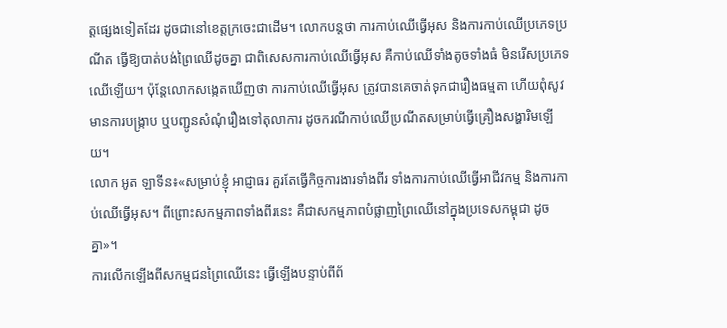ត្តផ្សេងទៀតដែរ ដូចជានៅខេត្តក្រចេះជាដើម។ លោកបន្តថា ការកាប់ឈើធ្វើអុស និងការកាប់ឈើប្រភេទប្រណីត ធ្វើឱ្យបាត់បង់ព្រៃឈើដូចគ្នា ជាពិសេសការកាប់ឈើធ្វើអុស គឺកាប់ឈើទាំងតូចទាំងធំ មិនរើសប្រភេទឈើឡើយ។ ប៉ុន្តែលោកសង្កេតឃើញថា ការកាប់ឈើធ្វើអុស ត្រូវបានគេចាត់ទុកជារឿងធម្មតា ហើយពុំសូវមានការបង្ក្រាប ឬបញ្ជូនសំណុំរឿងទៅតុលាការ ដូចករណីកាប់ឈើប្រណីតសម្រាប់ធ្វើគ្រឿងសង្ហារិមឡើយ។
លោក អូត ឡាទីន៖«សម្រាប់ខ្ញុំ អាជ្ញាធរ គួរតែធ្វើកិច្ចការងារទាំងពីរ ទាំងការកាប់ឈើធ្វើអាជីវកម្ម និងការកាប់ឈើធ្វើអុស។ ពីព្រោះសកម្មភាពទាំងពីរនេះ គឺជាសកម្មភាពបំផ្លាញព្រៃឈើនៅក្នុងប្រទេសកម្ពុជា ដូចគ្នា»។
ការលើកឡើងពីសកម្មជនព្រៃឈើនេះ ធ្វើឡើងបន្ទាប់ពីព័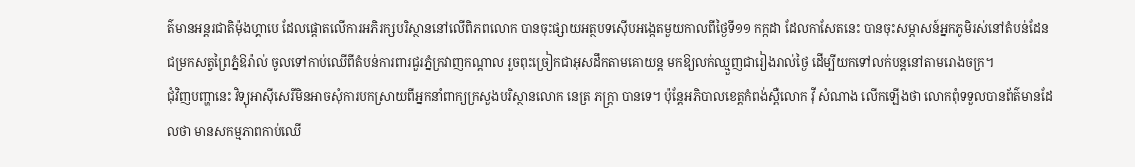ត៌មានអន្តរជាតិម៉ុងហ្គាបេ ដែលផ្ដោតលើការអភិរក្សបរិស្ថាននៅលើពិភពលោក បានចុះផ្សាយអត្ថបទស៊ើបអង្កេតមួយកាលពីថ្ងៃទី១១ កក្កដា ដែលកាសែតនេះ បានចុះសម្ភាសន៍អ្នកភូមិរស់នៅតំបន់ដែនជម្រកសត្វព្រៃភ្នំឱរ៉ាល់ ចូលទៅកាប់ឈើពីតំបន់ការពារជួរភ្នំក្រវាញកណ្ដាល រួចពុះច្រៀកជាអុសដឹកតាមគោយន្ត មកឱ្យលក់ឈ្មួញជារៀងរាល់ថ្ងៃ ដើម្បីយកទៅលក់បន្តនៅតាមរោងចក្រ។
ជុំវិញបញ្ហានេះ វិទ្យុអាស៊ីសេរីមិនអាចសុំការបកស្រាយពីអ្នកនាំពាក្យក្រសួងបរិស្ថានលោក នេត្រ ភក្ត្រា បានទេ។ ប៉ុន្តែអភិបាលខេត្តកំពង់ស្ពឺលោក វ៉ី សំណាង លើកឡើងថា លោកពុំទទួលបានព័ត៌មានដែលថា មានសកម្មភាពកាប់ឈើ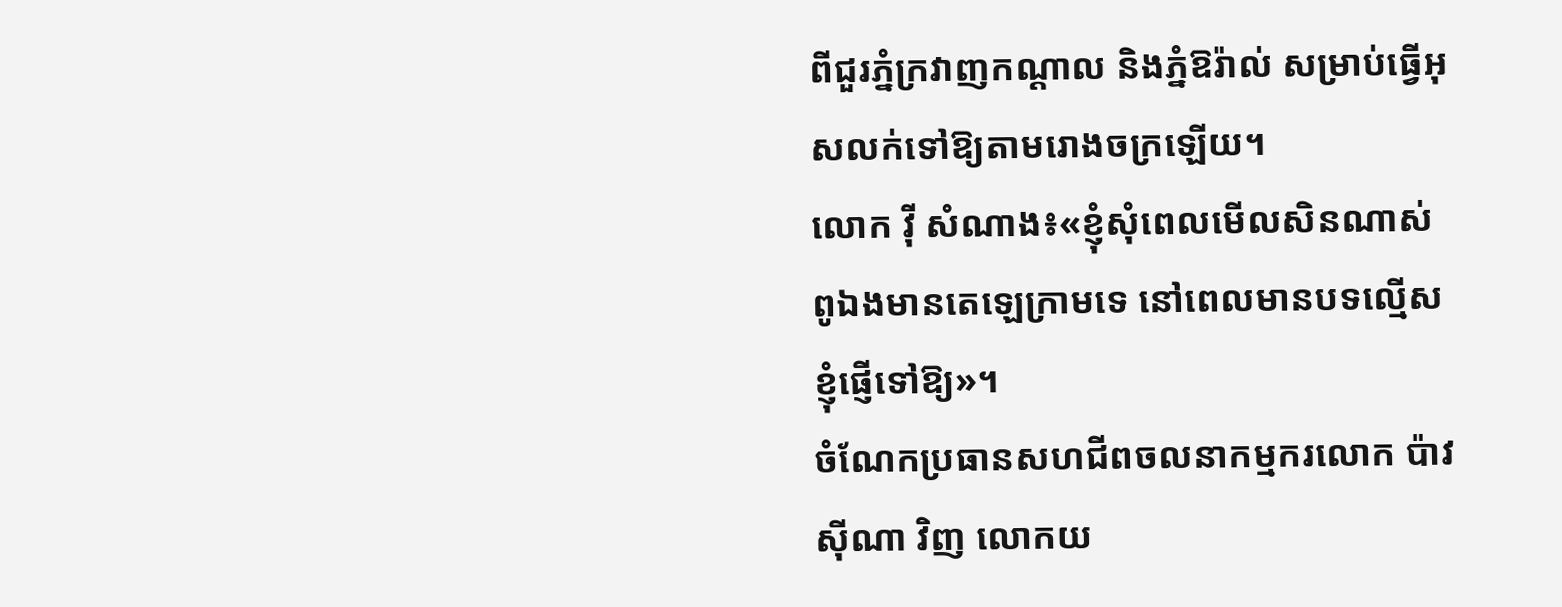ពីជួរភ្នំក្រវាញកណ្ដាល និងភ្នំឱរ៉ាល់ សម្រាប់ធ្វើអុសលក់ទៅឱ្យតាមរោងចក្រឡើយ។
លោក វ៉ី សំណាង៖«ខ្ញុំសុំពេលមើលសិនណាស់ ពូឯងមានតេឡេក្រាមទេ នៅពេលមានបទល្មើសខ្ញុំផ្ញើទៅឱ្យ»។
ចំណែកប្រធានសហជីពចលនាកម្មករលោក ប៉ាវ ស៊ីណា វិញ លោកយ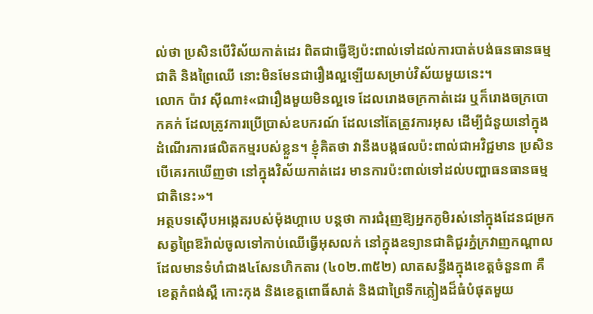ល់ថា ប្រសិនបើវិស័យកាត់ដេរ ពិតជាធ្វើឱ្យប៉ះពាល់ទៅដល់ការបាត់បង់ធនធានធម្មជាតិ និងព្រៃឈើ នោះមិនមែនជារឿងល្អឡើយសម្រាប់វិស័យមួយនេះ។
លោក ប៉ាវ ស៊ីណា៖«ជារឿងមួយមិនល្អទេ ដែលរោងចក្រកាត់ដេរ ឬក៏រោងចក្របោកគក់ ដែលត្រូវការប្រើប្រាស់ឧបករណ៍ ដែលនៅតែត្រូវការអុស ដើម្បីជំនួយនៅក្នុងដំណើរការផលិតកម្មរបស់ខ្លួន។ ខ្ញុំគិតថា វានឹងបង្កផលប៉ះពាល់ជាអវិជ្ជមាន ប្រសិនបើគេរកឃើញថា នៅក្នុងវិស័យកាត់ដេរ មានការប៉ះពាល់ទៅដល់បញ្ហាធនធានធម្មជាតិនេះ»។
អត្ថបទស៊ើបអង្កេតរបស់ម៉ុងហ្គាបេ បន្តថា ការជំរុញឱ្យអ្នកភូមិរស់នៅក្នុងដែនជម្រកសត្វព្រៃឱរ៉ាល់ចូលទៅកាប់ឈើធ្វើអុសលក់ នៅក្នុងឧទ្យានជាតិជួរភ្នំក្រវាញកណ្ដាល ដែលមានទំហំជាង៤សែនហិកតារ (៤០២.៣៥២) លាតសន្ធឹងក្នុងខេត្តចំនួន៣ គឺខេត្តកំពង់ស្ពឺ កោះកុង និងខេត្តពោធិ៍សាត់ និងជាព្រៃទឹកភ្លៀងដ៏ធំបំផុតមួយ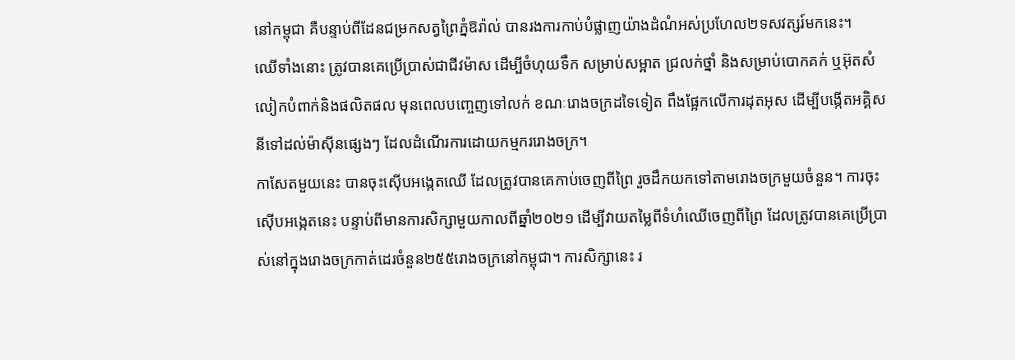នៅកម្ពុជា គឺបន្ទាប់ពីដែនជម្រកសត្វព្រៃភ្នំឱរ៉ាល់ បានរងការកាប់បំផ្លាញយ៉ាងដំណំអស់ប្រហែល២ទសវត្សរ៍មកនេះ។
ឈើទាំងនោះ ត្រូវបានគេប្រើប្រាស់ជាជីវម៉ាស ដើម្បីចំហុយទឹក សម្រាប់សម្អាត ជ្រលក់ថ្នាំ និងសម្រាប់បោកគក់ ឬអ៊ុតសំលៀកបំពាក់និងផលិតផល មុនពេលបញ្ចេញទៅលក់ ខណៈរោងចក្រដទៃទៀត ពឹងផ្អែកលើការដុតអុស ដើម្បីបង្កើតអគ្គិសនីទៅដល់ម៉ាស៊ីនផ្សេងៗ ដែលដំណើរការដោយកម្មកររោងចក្រ។
កាសែតមួយនេះ បានចុះស៊ើបអង្កេតឈើ ដែលត្រូវបានគេកាប់ចេញពីព្រៃ រួចដឹកយកទៅតាមរោងចក្រមួយចំនួន។ ការចុះស៊ើបអង្កេតនេះ បន្ទាប់ពីមានការសិក្សាមួយកាលពីឆ្នាំ២០២១ ដើម្បីវាយតម្លៃពីទំហំឈើចេញពីព្រៃ ដែលត្រូវបានគេប្រើប្រាស់នៅក្នុងរោងចក្រកាត់ដេរចំនួន២៥៥រោងចក្រនៅកម្ពុជា។ ការសិក្សានេះ រ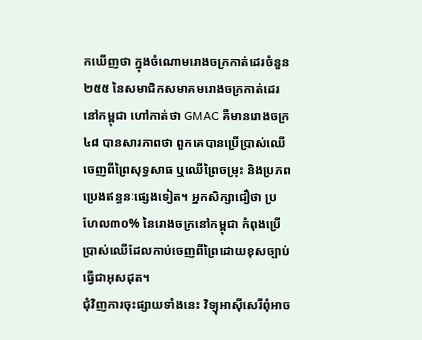កឃើញថា ក្នុងចំណោមរោងចក្រកាត់ដេរចំនួន២៥៥ នៃសមាជិកសមាគមរោងចក្រកាត់ដេរនៅកម្ពុជា ហៅកាត់ថា GMAC គឺមានរោងចក្រ ៤៨ បានសារភាពថា ពួកគេបានប្រើប្រាស់ឈើចេញពីព្រៃសុទ្ធសាធ ឬឈើព្រៃចម្រុះ និងប្រភពប្រេងឥន្ធនៈផ្សេងទៀត។ អ្នកសិក្សាជឿថា ប្រហែល៣០% នៃរោងចក្រនៅកម្ពុជា កំពុងប្រើប្រាស់ឈើដែលកាប់ចេញពីព្រៃដោយខុសច្បាប់ ធ្វើជាអុសដុត។
ជុំវិញការចុះផ្សាយទាំងនេះ វិទ្យុអាស៊ីសេរីពុំអាច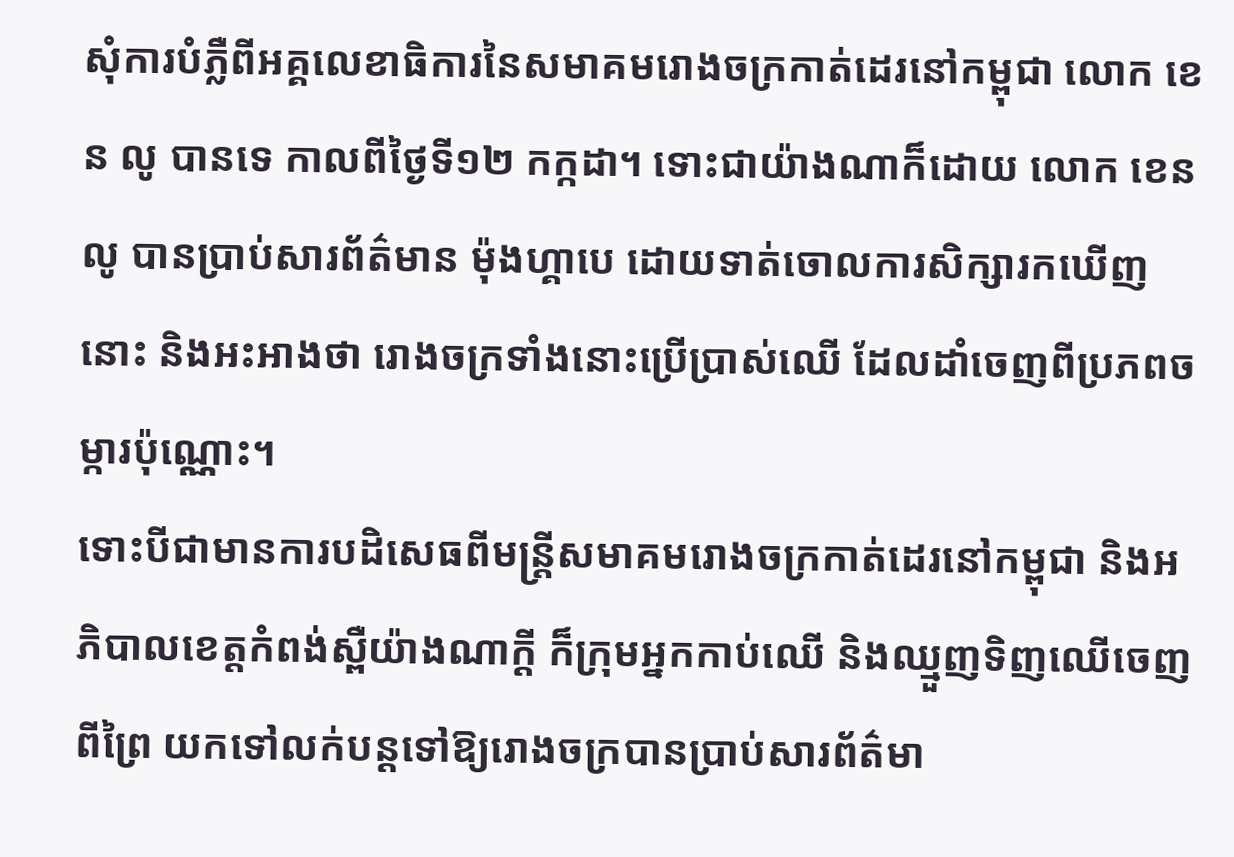សុំការបំភ្លឺពីអគ្គលេខាធិការនៃសមាគមរោងចក្រកាត់ដេរនៅកម្ពុជា លោក ខេន លូ បានទេ កាលពីថ្ងៃទី១២ កក្កដា។ ទោះជាយ៉ាងណាក៏ដោយ លោក ខេន លូ បានប្រាប់សារព័ត៌មាន ម៉ុងហ្គាបេ ដោយទាត់ចោលការសិក្សារកឃើញនោះ និងអះអាងថា រោងចក្រទាំងនោះប្រើប្រាស់ឈើ ដែលដាំចេញពីប្រភពចម្ការប៉ុណ្ណោះ។
ទោះបីជាមានការបដិសេធពីមន្ត្រីសមាគមរោងចក្រកាត់ដេរនៅកម្ពុជា និងអភិបាលខេត្តកំពង់ស្ពឺយ៉ាងណាក្ដី ក៏ក្រុមអ្នកកាប់ឈើ និងឈ្មួញទិញឈើចេញពីព្រៃ យកទៅលក់បន្តទៅឱ្យរោងចក្របានប្រាប់សារព័ត៌មា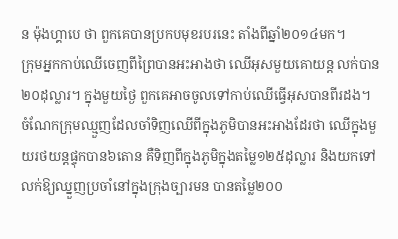ន ម៉ុងហ្គាបេ ថា ពួកគេបានប្រកបមុខរបរនេះ តាំងពីឆ្នាំ២០១៤មក។
ក្រុមអ្នកកាប់ឈើចេញពីព្រៃបានអះអាងថា ឈើអុសមួយគោយន្ត លក់បាន២០ដុល្លារ។ ក្នុងមួយថ្ងៃ ពួកគេអាចចូលទៅកាប់ឈើធ្វើអុសបានពីរដង។ ចំណែកក្រុមឈ្មួញដែលចាំទិញឈើពីក្នុងភូមិបានអះអាងដែរថា ឈើក្នុងមួយរថយន្តផ្ទុកបាន៦តោន គឺទិញពីក្នុងភូមិក្នុងតម្លៃ១២៥ដុល្លារ និងយកទៅលក់ឱ្យឈ្នួញប្រចាំនៅក្នុងក្រុងច្បារមន បានតម្លៃ២០០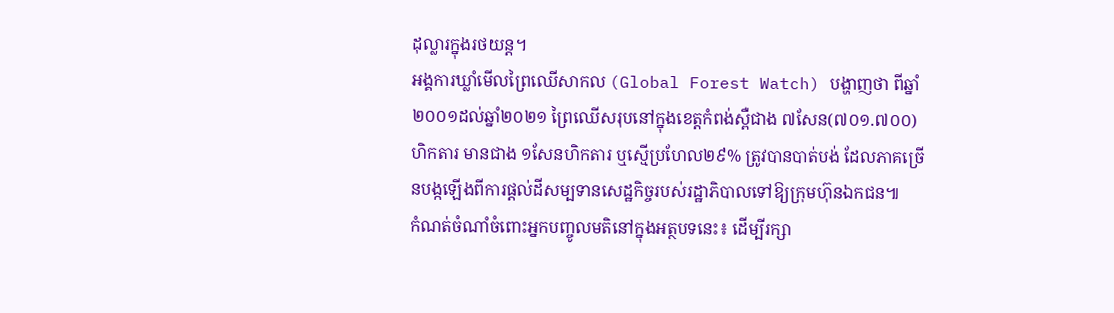ដុល្លារក្នុងរថយន្ត។
អង្គការឃ្លាំមើលព្រៃឈើសាកល (Global Forest Watch) បង្ហាញថា ពីឆ្នាំ២០០១ដល់ឆ្នាំ២០២១ ព្រៃឈើសរុបនៅក្នុងខេត្តកំពង់ស្ពឺជាង ៧សែន(៧០១.៧០០)ហិកតារ មានជាង ១សែនហិកតារ ឬស្មើប្រហែល២៩% ត្រូវបានបាត់បង់ ដែលភាគច្រើនបង្កឡើងពីការផ្ដល់ដីសម្បទានសេដ្ឋកិច្ចរបស់រដ្ឋាភិបាលទៅឱ្យក្រុមហ៊ុនឯកជន៕
កំណត់ចំណាំចំពោះអ្នកបញ្ចូលមតិនៅក្នុងអត្ថបទនេះ៖ ដើម្បីរក្សា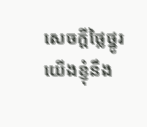សេចក្ដីថ្លៃថ្នូរ យើងខ្ញុំនឹង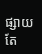ផ្សាយតែ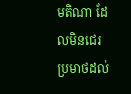មតិណា ដែលមិនជេរប្រមាថដល់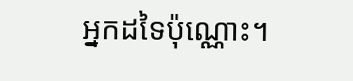អ្នកដទៃប៉ុណ្ណោះ។